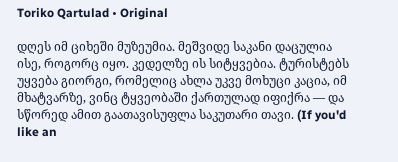Toriko Qartulad • Original

დღეს იმ ციხეში მუზეუმია. მეშვიდე საკანი დაცულია ისე, როგორც იყო. კედელზე ის სიტყვებია. ტურისტებს უყვება გიორგი, რომელიც ახლა უკვე მოხუცი კაცია, იმ მხატვარზე, ვინც ტყვეობაში ქართულად იფიქრა — და სწორედ ამით გაათავისუფლა საკუთარი თავი. (If you'd like an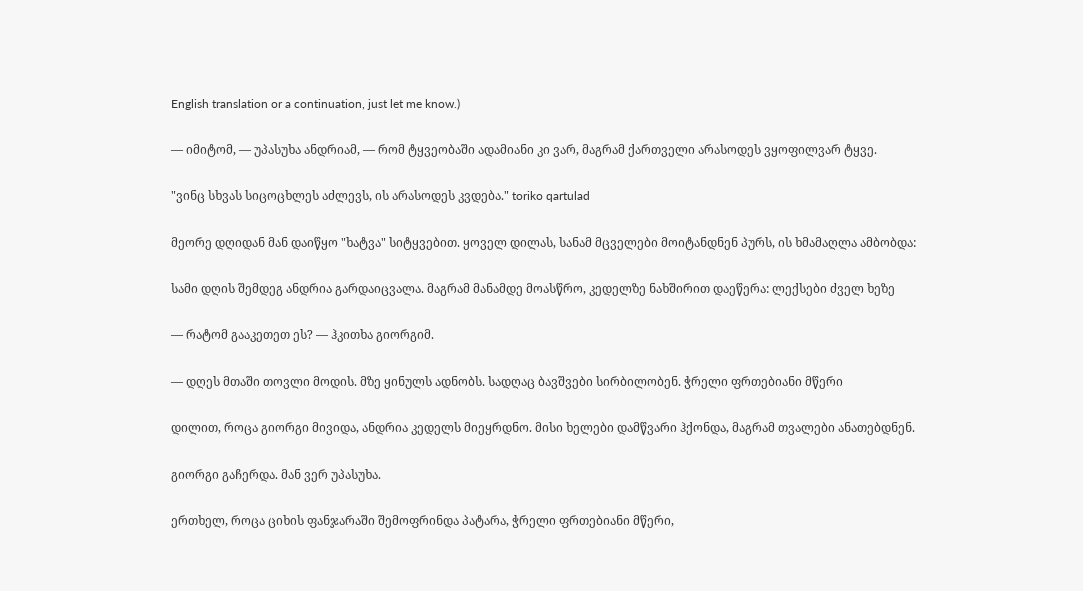English translation or a continuation, just let me know.)

— იმიტომ, — უპასუხა ანდრიამ, — რომ ტყვეობაში ადამიანი კი ვარ, მაგრამ ქართველი არასოდეს ვყოფილვარ ტყვე.

"ვინც სხვას სიცოცხლეს აძლევს, ის არასოდეს კვდება." toriko qartulad

მეორე დღიდან მან დაიწყო "ხატვა" სიტყვებით. ყოველ დილას, სანამ მცველები მოიტანდნენ პურს, ის ხმამაღლა ამბობდა:

სამი დღის შემდეგ ანდრია გარდაიცვალა. მაგრამ მანამდე მოასწრო, კედელზე ნახშირით დაეწერა: ლექსები ძველ ხეზე

— რატომ გააკეთეთ ეს? — ჰკითხა გიორგიმ.

— დღეს მთაში თოვლი მოდის. მზე ყინულს ადნობს. სადღაც ბავშვები სირბილობენ. ჭრელი ფრთებიანი მწერი

დილით, როცა გიორგი მივიდა, ანდრია კედელს მიეყრდნო. მისი ხელები დამწვარი ჰქონდა, მაგრამ თვალები ანათებდნენ.

გიორგი გაჩერდა. მან ვერ უპასუხა.

ერთხელ, როცა ციხის ფანჯარაში შემოფრინდა პატარა, ჭრელი ფრთებიანი მწერი,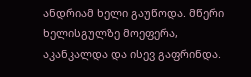ანდრიამ ხელი გაუწოდა. მწერი ხელისგულზე მოეფერა, აკანკალდა და ისევ გაფრინდა.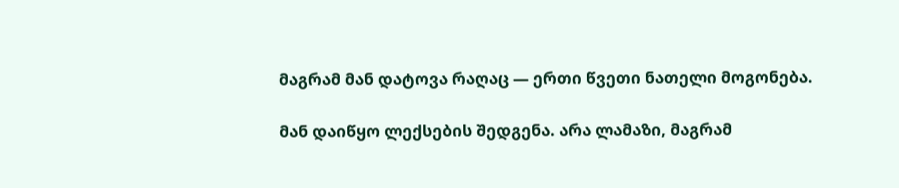მაგრამ მან დატოვა რაღაც — ერთი წვეთი ნათელი მოგონება.

მან დაიწყო ლექსების შედგენა. არა ლამაზი, მაგრამ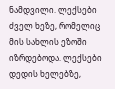ნამდვილი. ლექსები ძველ ხეზე, რომელიც მის სახლის ეზოში იზრდებოდა. ლექსები დედის ხელებზე,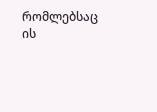რომლებსაც ის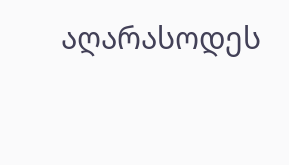აღარასოდეს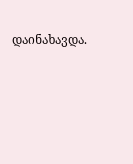დაინახავდა.